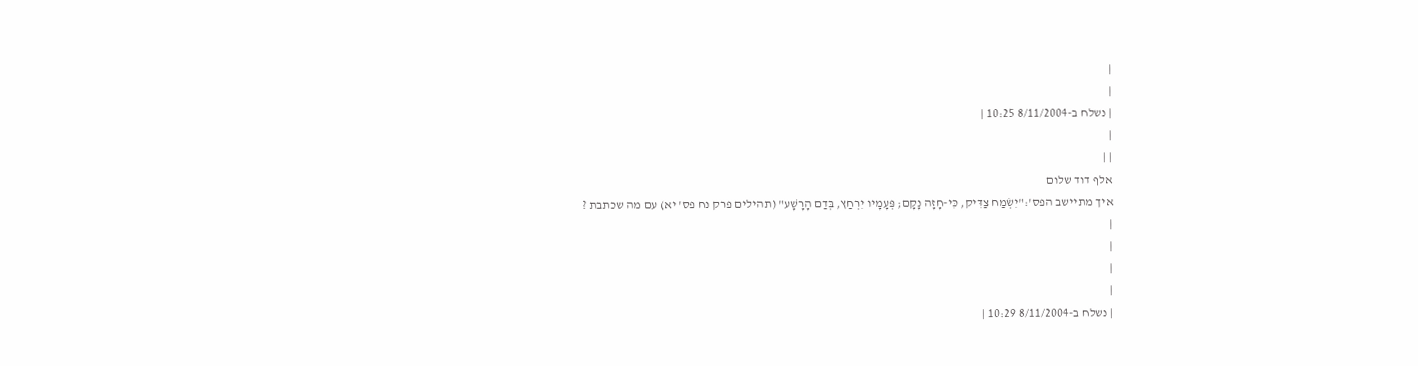|
|
| נשלח ב-8/11/2004 10:25 |
|
| |
אלף דוד שלום
איך מתיישב הפס':"יִשְׂמַח צַדִּיק, כִּי-חָזָה נָקָם; פְּעָמָיו יִרְחַץ, בְּדַם הָרָשָׁע" (תהילים פרק נח פס' יא) עם מה שכתבת ?
|
|
|
|
| נשלח ב-8/11/2004 10:29 |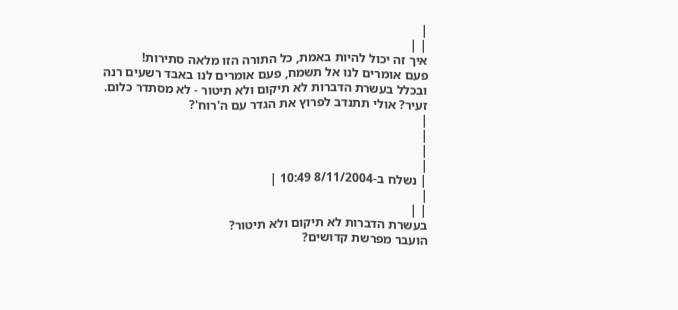|
| |
איך זה יכול להיות באמת, כל התורה הזו מלאה סתירות!
פעם אומרים לנו אל תשמח, פעם אומרים לנו באבד רשעים רנה
ובכלל בעשרת הדברות לא תיקום ולא תיטור - לא מסתדר כלום.
זעיר? אולי תתנדב לפרוץ את הגדר עם ה'רוח'?
|
|
|
|
| נשלח ב-8/11/2004 10:49 |
|
| |
בעשרת הדברות לא תיקום ולא תיטור?
הועבר מפרשת קדושים?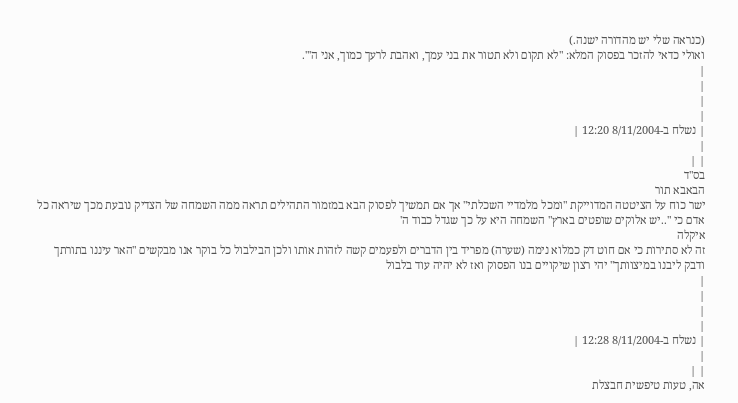(כנראה שלי יש מהדורה ישנה.)
ואולי כדאי להזכר בפסוק המלא: "לא תקום ולא תטור את בני עמך, ואהבת לרעך כמוך, אני ה'".
|
|
|
|
| נשלח ב-8/11/2004 12:20 |
|
| |
בס"ד
הבאבא תור
ישר כוח על הציטטה המדוייקת "ומכל מלמדיי השכלתי" אך אם תמשיך לפסוק הבא במזמור התהילים תראה ממה השמחה של הצדיק נובעת מכך שיראה כל אדם כי "..יש אלוקים שופטים בארץ" השמחה היא על כך שגדל כבוד ה'
איקלה
זה לא סתירות כי אם חוט דק כמלוא נימה (שערה) מפריד בין הדברים ולפעמים קשה לזהות אותו ולכן הבילבול כל בוקר אנו מבקשים "האר עיננו בתורתך ודבק ליבנו במיצוותך" יהי רצון שיקויים בנו הפסוק ואז לא יהיה עוד בלבול
|
|
|
|
| נשלח ב-8/11/2004 12:28 |
|
| |
אה, טעות טיפשית חבצלת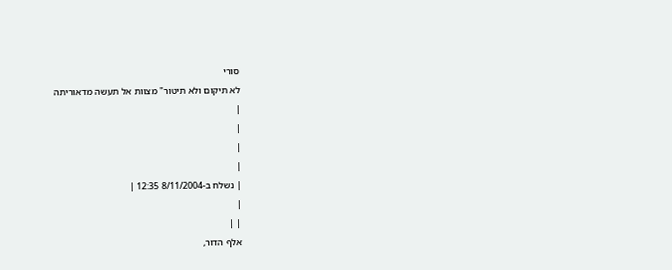סורי
לא תיקום ולא תיטור" מצוות אל תעשה מדאוריתה
|
|
|
|
| נשלח ב-8/11/2004 12:35 |
|
| |
אלף הדור,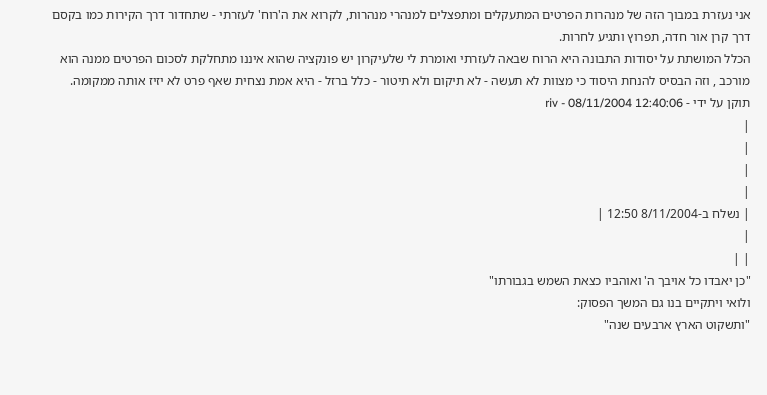אני נעזרת במבוך הזה של מנהרות הפרטים המתעקלים ומתפצלים למנהרי מנהרות, לקרוא את ה'רוח' לעזרתי - שתחדור דרך הקירות כמו בקסם דרך קרן אור חדה, תפרוץ ותגיע לחרות.
הכלל המושתת על יסודות התבונה היא הרוח שבאה לעזרתי ואומרת לי שלעיקרון יש פונקציה שהוא איננו מתחלקת לסכום הפרטים ממנה הוא מורכב , וזה הבסיס להנחת היסוד כי מצוות לא תעשה - לא תיקום ולא תיטור - כלל ברזל - היא אמת נצחית שאף פרט לא יזיז אותה ממקומה.
תוקן על ידי - riv - 08/11/2004 12:40:06
|
|
|
|
| נשלח ב-8/11/2004 12:50 |
|
| |
"כן יאבדו כל אויבך ה' ואוהביו כצאת השמש בגבורתו"
ולואי ויתקיים בנו גם המשך הפסוק:
"ותשקוט הארץ ארבעים שנה"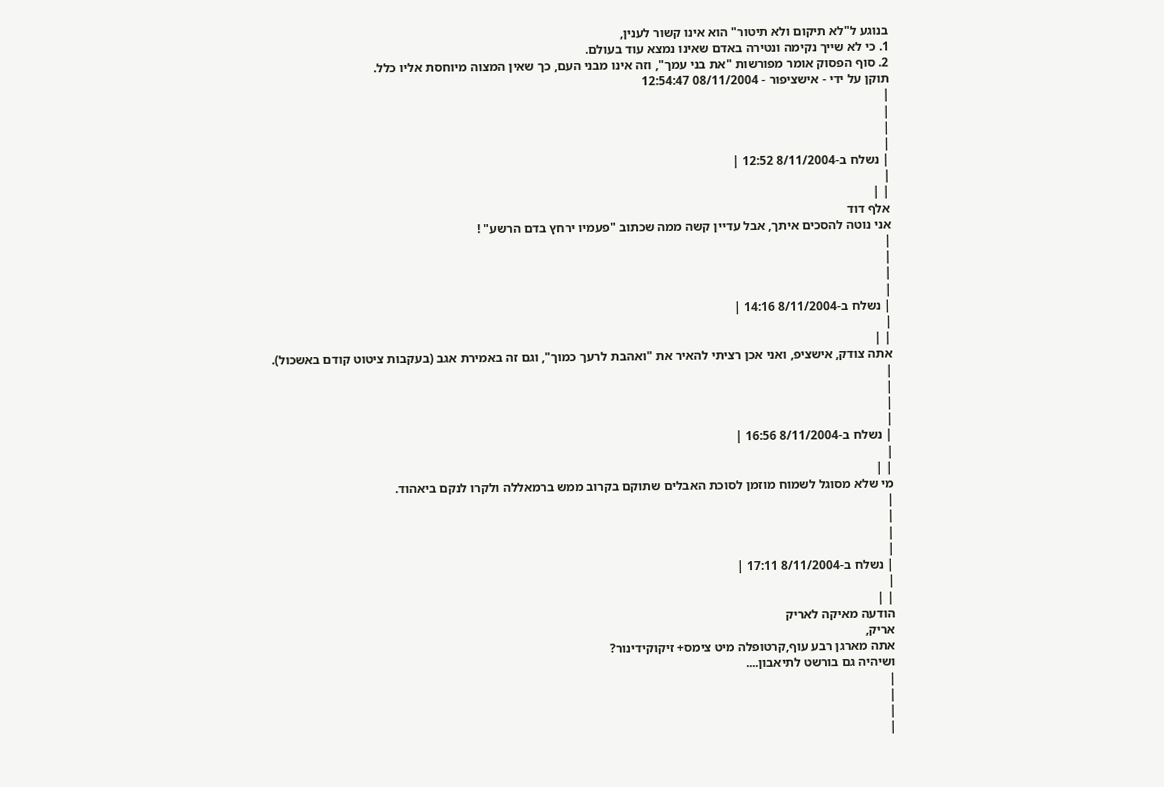בנוגע ל"לא תיקום ולא תיטור" הוא אינו קשור לענין,
1. כי לא שייך נקימה ונטירה באדם שאינו נמצא עוד בעולם.
2. סוף הפסוק אומר מפורשות "את בני עמך", וזה אינו מבני העם, כך שאין המצוה מיוחסת אליו כלל.
תוקן על ידי - אישציפור - 08/11/2004 12:54:47
|
|
|
|
| נשלח ב-8/11/2004 12:52 |
|
| |
אלף דוד
אני נוטה להסכים איתך, אבל עדיין קשה ממה שכתוב "פעמיו ירחץ בדם הרשע" !
|
|
|
|
| נשלח ב-8/11/2004 14:16 |
|
| |
אתה צודק, אישציפ, ואני אכן רציתי להאיר את "ואהבת לרעך כמוך", וגם זה באמירת אגב (בעקבות ציטוט קודם באשכול).
|
|
|
|
| נשלח ב-8/11/2004 16:56 |
|
| |
מי שלא מסוגל לשמוח מוזמן לסוכת האבלים שתוקם בקרוב ממש ברמאללה ולקרו לנקם ביאהוד.
|
|
|
|
| נשלח ב-8/11/2004 17:11 |
|
| |
הודעה מאיקה לאריק
אריק,
אתה מארגן רבע עוף,קרטופלה מיט צימס+ זיקוקידינור?
ושיהיה גם בורשט לתיאבון....
|
|
|
|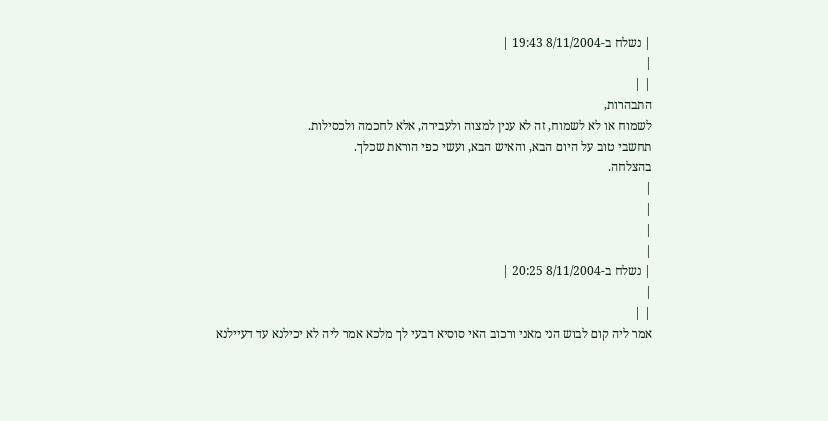| נשלח ב-8/11/2004 19:43 |
|
| |
התבהרות,
לשמוח או לא לשמוח, זה לא ענין למצוה ולעבירה, אלא לחכמה ולכסילות.
תחשבי טוב על היום הבא, והאיש הבא, ועשי כפי הוראת שכלך.
בהצלחה.
|
|
|
|
| נשלח ב-8/11/2004 20:25 |
|
| |
אמר ליה קום לבוש הני מאני ורכוב האי סוסיא דבעי לך מלכא אמר ליה לא יכילנא עד דעיילנא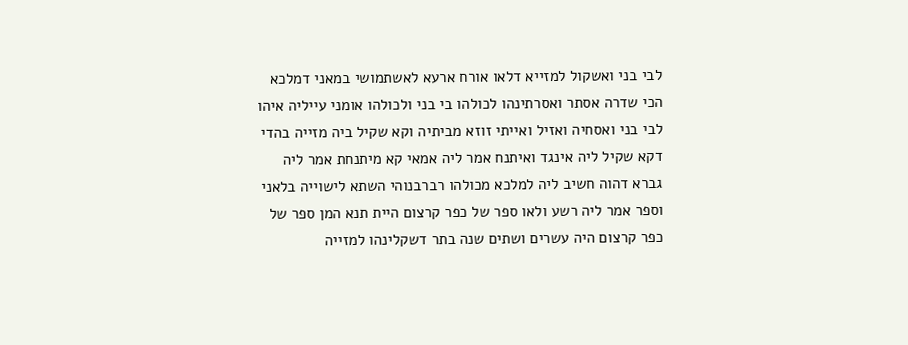לבי בני ואשקול למזייא דלאו אורח ארעא לאשתמושי במאני דמלכא הכי שדרה אסתר ואסרתינהו לכולהו בי בני ולכולהו אומני עייליה איהו לבי בני ואסחיה ואזיל ואייתי זוזא מביתיה וקא שקיל ביה מזייה בהדי דקא שקיל ליה אינגד ואיתנח אמר ליה אמאי קא מיתנחת אמר ליה גברא דהוה חשיב ליה למלכא מכולהו רברבנוהי השתא לישוייה בלאני וספר אמר ליה רשע ולאו ספר של כפר קרצום היית תנא המן ספר של כפר קרצום היה עשרים ושתים שנה בתר דשקלינהו למזייה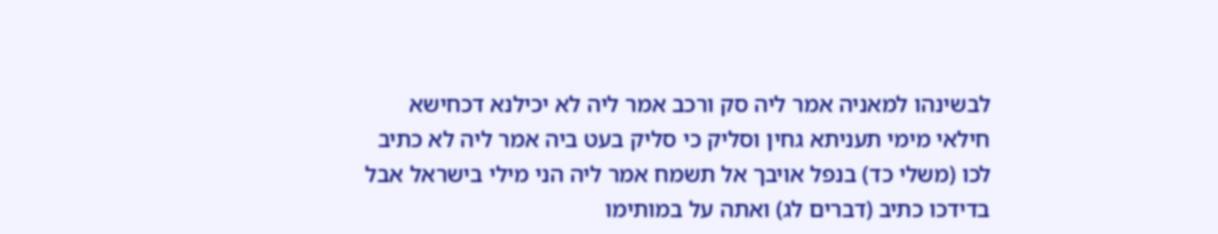לבשינהו למאניה אמר ליה סק ורכב אמר ליה לא יכילנא דכחישא חילאי מימי תעניתא גחין וסליק כי סליק בעט ביה אמר ליה לא כתיב לכו (משלי כד) בנפל אויבך אל תשמח אמר ליה הני מילי בישראל אבל בדידכו כתיב (דברים לג) ואתה על במותימו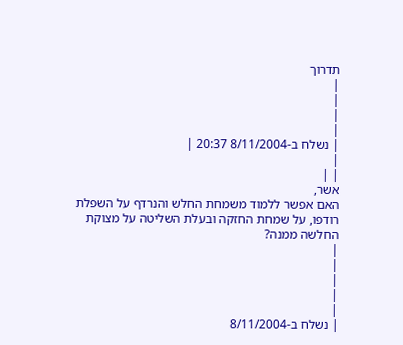תדרוך
|
|
|
|
| נשלח ב-8/11/2004 20:37 |
|
| |
אשר,
האם אפשר ללמוד משמחת החלש והנרדף על השפלת רודפו, על שמחת החזקה ובעלת השליטה על מצוקת החלשה ממנה?
|
|
|
|
|
| נשלח ב-8/11/2004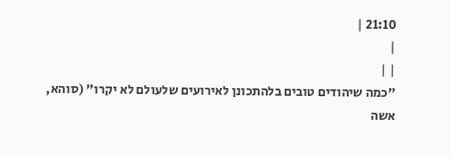21:10 |
|
| |
"כמה שיהודים טובים בלהתכונן לאירועים שלעולם לא יקרו" (סוהא, אשה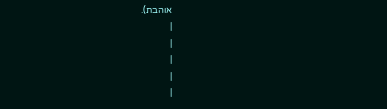אוהבת).
|
|
|
|
|